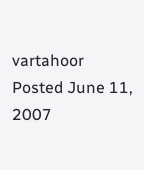vartahoor Posted June 11, 2007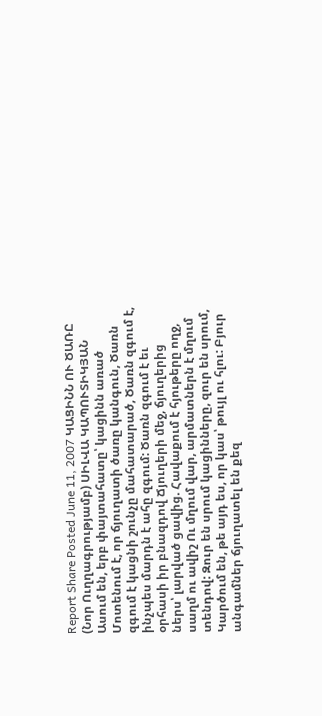Report Share Posted June 11, 2007 ԿԱՑԻՆՆ ՈՒ ԾԱՌԸ (Նոր Ուղղագրությամբ) ՍԻԼՎԱ ԿԱՊՈՒՏԻԿՅԱՆ Ասում են, երբ փայտահատը՝ կացինն առած Մոտենում է, որ ճյուղատի ծառը կանգուն, Ծառն զգում է կացնի շունչը մահատարած, Ծառն զգում է, ինչպես մարդն է ահը զգում: Ծառն զգում է եւ օրհասի իր բնազդով Ճյուղերի մեջ, ճյուղերից ներս՝ լարված ցավից. Հավաքում է հյութերը ողջ, սաղմ ու ավիշ Ու մղում վար, արմատներն է մղում տենդով: Զուր են սրում կացինները, զուր են սրում, Կարծում են, թե այդ ես, որ կաս՝ թույլ ու հլու: Բյուր անգամներ ճյուղատել են քեզ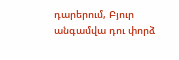դարերում, Բյուր անգամվա դու փորձ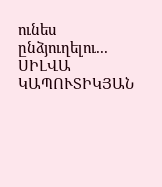ունես ընձյուղելու... ՍԻԼՎԱ ԿԱՊՈՒՏԻԿՅԱՆ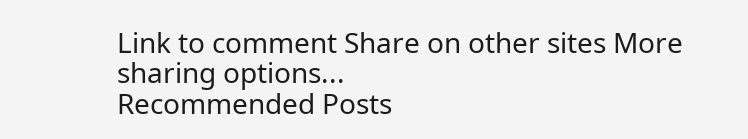Link to comment Share on other sites More sharing options...
Recommended Posts